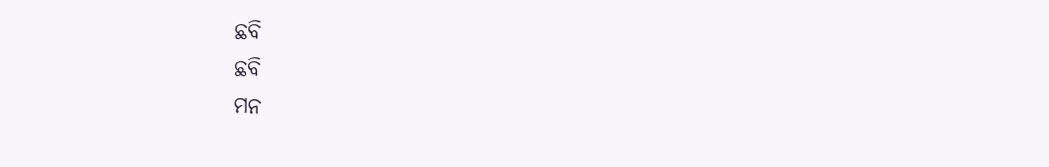ଛବି
ଛବି
ମନ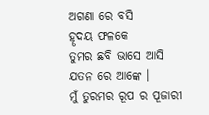ଅଗଣା ରେ ବସି
ହୄଦୟ ଫଳକେ
ତୁମର ଛବି ଭାସେ ଆସି
ଯତନ ରେ ଆଙ୍କେ ।
ମୁଁ ତୁରମର ରୂପ ର ପୂଜାରୀ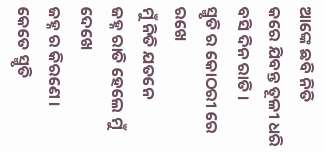ଆଙ୍କେ ଛବି ନିତି
କରେ ଯିବନ୍ତ ତୂଳୀ ଧରି
ବସି ଦିନ ରାତି ।
ସ୍ମୃତି ର କୋଠରୀ ରେ ରଖେ
ମୁଁ ନିତି ଯତନେ
ଜହ୍ନ ରାତି ହେଲେ ମୁଁ ଦେଖେ
ଜହ୍ନ ର କିରଣେ ।
କେତେ ସ୍ମୃତି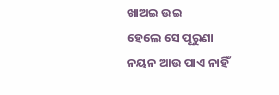ଖାଅଇ ଉଇ
ହେଲେ ସେ ପୂରୁଣା
ନୟନ ଆଉ ପାଏ ନାହିଁ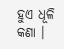ହୁଏ ଧୂଳି କଣା ।